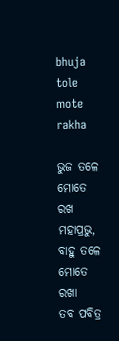bhuja tole mote rakha

ଭୁଜ ତଳେ ମୋତେ ରଖ ମହାପ୍ରଭୁ,
ବାହୁ ତଳେ ମୋତେ ରଖା
ତବ ପବିତ୍ର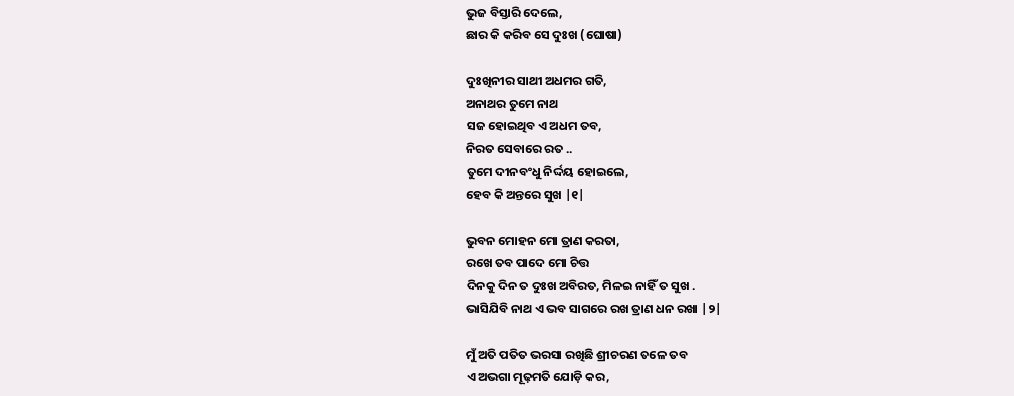ଭୁଜ ବିସ୍ତାରି ଦେଲେ,
ଛାର କି କରିବ ସେ ଦୁଃଖ (ଘୋଷା)

ଦୁଃଖିନୀର ସାଥୀ ଅଧମର ଗତି,
ଅନାଥର ତୁମେ ନାଥ
ସଜ ହୋଇଥିବ ଏ ଅଧମ ତବ,
ନିରତ ସେବାରେ ରତ ..
ତୁମେ ଦୀନବଂଧୁ ନିର୍ଦ୍ଦୟ ହୋଇଲେ,
ହେବ କି ଅନ୍ତରେ ସୁଖ |୧|

ଭୁବନ ମୋହନ ମୋ ତ୍ରାଣ କରତା,
ରଖେ ତବ ପାଦେ ମୋ ଚିତ୍ତ
ଦିନକୁ ଦିନ ତ ଦୁଃଖ ଅବିରତ, ମିଳଇ ନାହିଁ ତ ସୁଖ .
ଭାସିଯିବି ନାଥ ଏ ଭବ ସାଗରେ ରଖ ତ୍ରାଣ ଧନ ରଖା |୨|

ମୁଁ ଅତି ପତିତ ଭରସା ରଖିଛି ଶ୍ରୀଚରଣ ତଳେ ତବ
ଏ ଅଭଗା ମୂଢ଼ମତି ଯୋଡ଼ି କର,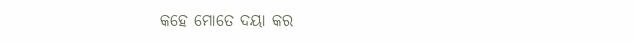କହେ ମୋତେ ଦୟା କର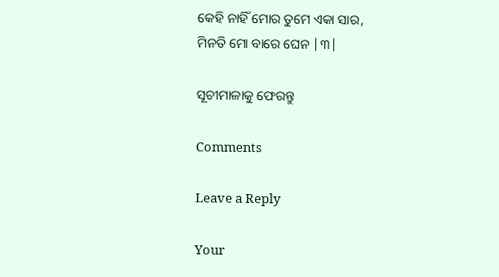କେହି ନାହିଁ ମୋର ତୁମେ ଏକା ସାର,
ମିନତି ମୋ ବାରେ ଘେନ |୩|

ସୂଚୀମାଳାକୁ ଫେରନ୍ତୁ

Comments

Leave a Reply

Your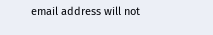email address will not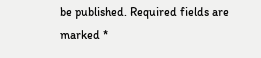be published. Required fields are marked *